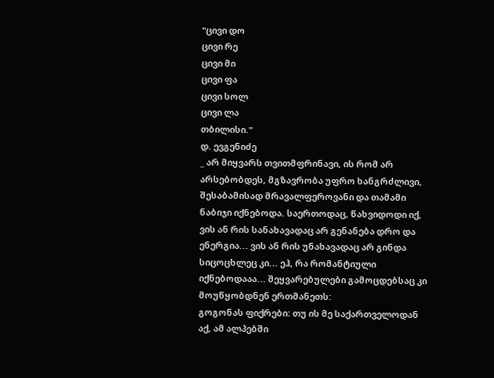"ცივი დო
ცივი რე
ცივი მი
ცივი ფა
ცივი სოლ
ცივი ლა
თბილისი."
დ. ევგენიძე
_ არ მიყვარს თვითმფრინავი, ის რომ არ არსებობდეს, მგზავრობა უფრო ხანგრძლივი, შესაბამისად მრავალფეროვანი და თამამი ნაბიჯი იქნებოდა. საერთოდაც, წახვიდოდი იქ, ვის ან რის სანახავადაც არ გენანება დრო და ენერგია... ვის ან რის უნახავადაც არ გინდა სიცოცხლეც კი... ეჰ, რა რომანტიული იქნებოდააა... შეყვარებულები გამოცდებსაც კი მოუწყობდნენ ერთმანეთს:
გოგონას ფიქრები: თუ ის მე საქართველოდან აქ, ამ ალპებში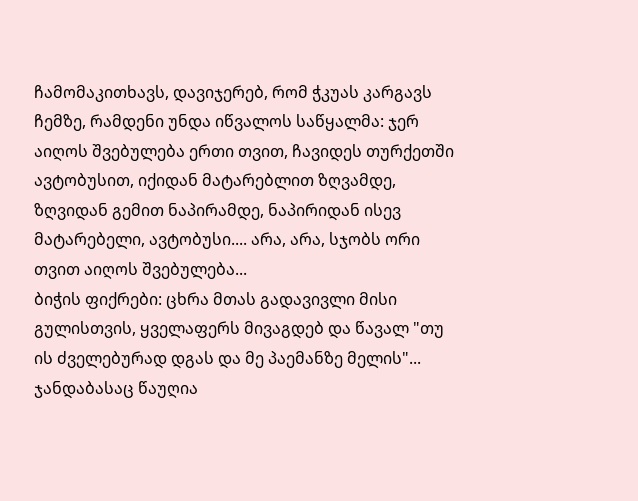ჩამომაკითხავს, დავიჯერებ, რომ ჭკუას კარგავს ჩემზე, რამდენი უნდა იწვალოს საწყალმა: ჯერ აიღოს შვებულება ერთი თვით, ჩავიდეს თურქეთში ავტობუსით, იქიდან მატარებლით ზღვამდე, ზღვიდან გემით ნაპირამდე, ნაპირიდან ისევ მატარებელი, ავტობუსი.... არა, არა, სჯობს ორი თვით აიღოს შვებულება...
ბიჭის ფიქრები: ცხრა მთას გადავივლი მისი გულისთვის, ყველაფერს მივაგდებ და წავალ "თუ ის ძველებურად დგას და მე პაემანზე მელის"...
ჯანდაბასაც წაუღია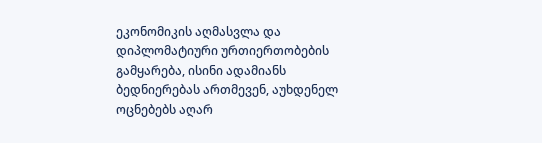ეკონომიკის აღმასვლა და დიპლომატიური ურთიერთობების გამყარება, ისინი ადამიანს ბედნიერებას ართმევენ, აუხდენელ ოცნებებს აღარ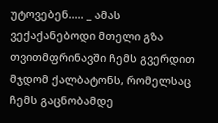უტოვებენ..... _ ამას ვექაქანებოდი მთელი გზა თვითმფრინავში ჩემს გვერდით მჯდომ ქალბატონს, რომელსაც ჩემს გაცნობამდე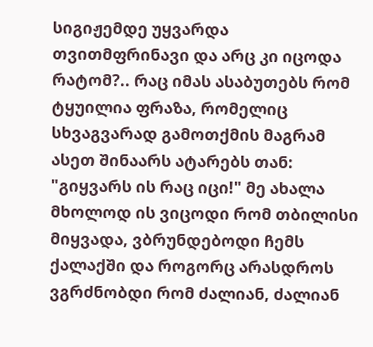სიგიჟემდე უყვარდა თვითმფრინავი და არც კი იცოდა რატომ?.. რაც იმას ასაბუთებს რომ ტყუილია ფრაზა, რომელიც სხვაგვარად გამოთქმის მაგრამ ასეთ შინაარს ატარებს თან: "გიყვარს ის რაც იცი!" მე ახალა მხოლოდ ის ვიცოდი რომ თბილისი მიყვადა, ვბრუნდებოდი ჩემს ქალაქში და როგორც არასდროს ვგრძნობდი რომ ძალიან, ძალიან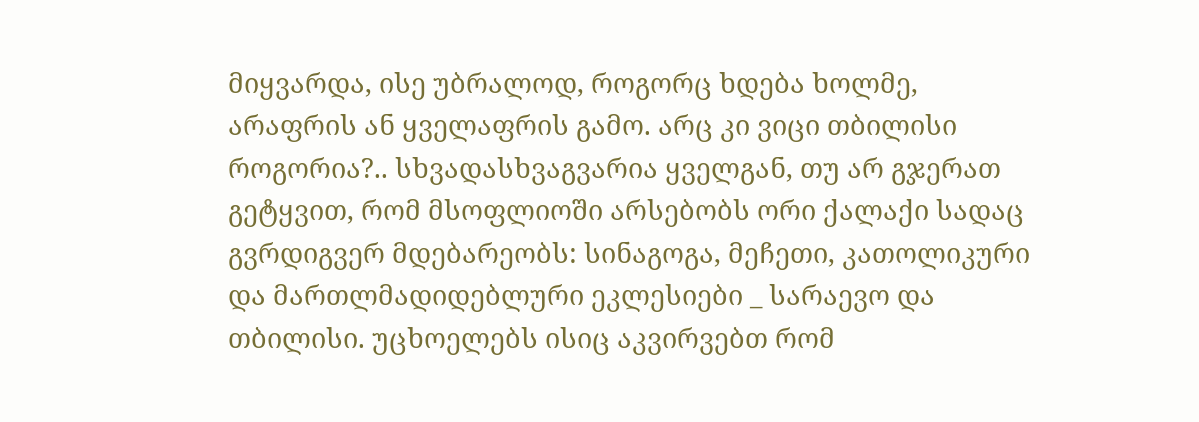მიყვარდა, ისე უბრალოდ, როგორც ხდება ხოლმე, არაფრის ან ყველაფრის გამო. არც კი ვიცი თბილისი როგორია?.. სხვადასხვაგვარია ყველგან, თუ არ გჯერათ გეტყვით, რომ მსოფლიოში არსებობს ორი ქალაქი სადაც გვრდიგვერ მდებარეობს: სინაგოგა, მეჩეთი, კათოლიკური და მართლმადიდებლური ეკლესიები _ სარაევო და თბილისი. უცხოელებს ისიც აკვირვებთ რომ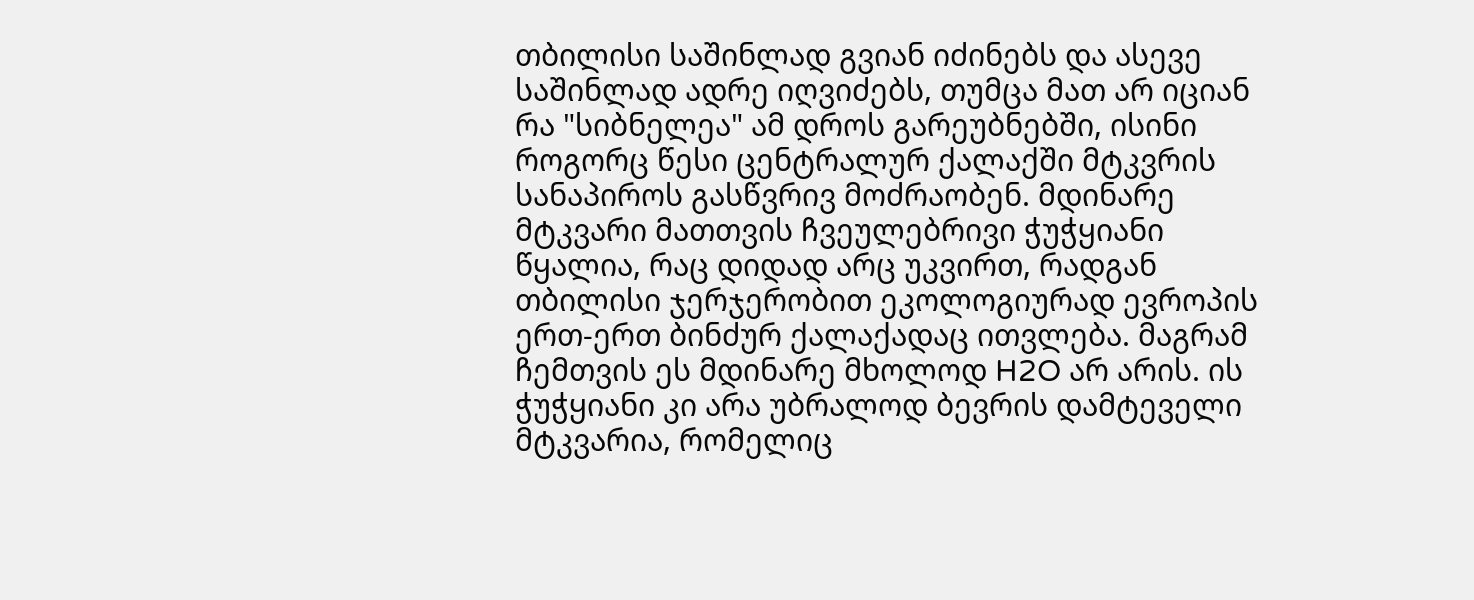თბილისი საშინლად გვიან იძინებს და ასევე საშინლად ადრე იღვიძებს, თუმცა მათ არ იციან რა "სიბნელეა" ამ დროს გარეუბნებში, ისინი როგორც წესი ცენტრალურ ქალაქში მტკვრის სანაპიროს გასწვრივ მოძრაობენ. მდინარე მტკვარი მათთვის ჩვეულებრივი ჭუჭყიანი წყალია, რაც დიდად არც უკვირთ, რადგან თბილისი ჯერჯერობით ეკოლოგიურად ევროპის ერთ-ერთ ბინძურ ქალაქადაც ითვლება. მაგრამ ჩემთვის ეს მდინარე მხოლოდ H2O არ არის. ის ჭუჭყიანი კი არა უბრალოდ ბევრის დამტეველი მტკვარია, რომელიც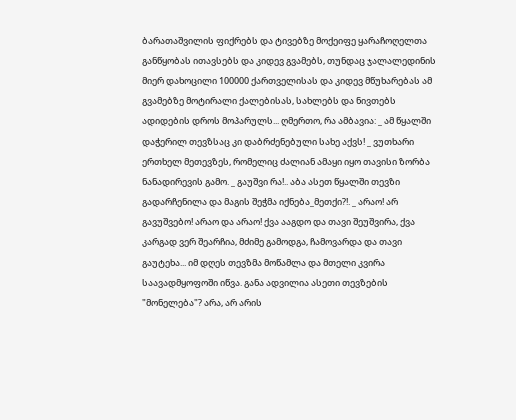ბარათაშვილის ფიქრებს და ტივებზე მოქეიფე ყარაჩოღელთა განწყობას ითავსებს და კიდევ გვამებს, თუნდაც ჯალალედინის მიერ დახოცილი 100000 ქართველისას და კიდევ მწუხარებას ამ გვამებზე მოტირალი ქალებისას, სახლებს და ნივთებს ადიდების დროს მოპარულს... ღმერთო, რა ამბავია: _ ამ წყალში დაჭერილ თევზსაც კი დაბრძენებული სახე აქვს! _ ვუთხარი ერთხელ მეთევზეს, რომელიც ძალიან ამაყი იყო თავისი ზორბა ნანადირევის გამო. _ გაუშვი რა!.. აბა ასეთ წყალში თევზი გადარჩენილა და მაგის შეჭმა იქნება_მეთქი?!. _ არაო! არ გავუშვებო! არაო და არაო! ქვა ააგდო და თავი შეუშვირა, ქვა კარგად ვერ შეარჩია, მძიმე გამოდგა, ჩამოვარდა და თავი გაუტეხა... იმ დღეს თევზმა მოწამლა და მთელი კვირა საავადმყოფოში იწვა. განა ადვილია ასეთი თევზების "მონელება"? არა, არ არის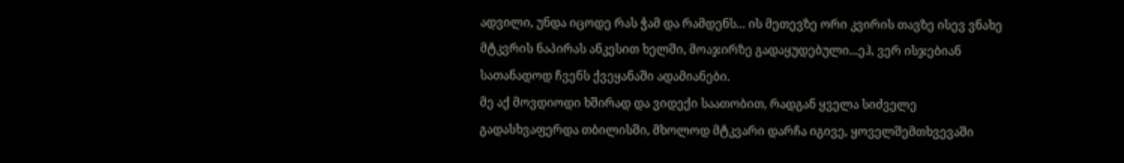ადვილი, უნდა იცოდე რას ჭამ და რამდენს... ის მეთევზე ორი კვირის თავზე ისევ ვნახე მტკვრის ნაპირას ანკესით ხელში, მოაჯირზე გადაყუდებული...ეჰ, ვერ ისჯებიან სათანადოდ ჩვენს ქვეყანაში ადამიანები.
მე აქ მოვდიოდი ხშირად და ვიდექი საათობით, რადგან ყველა სიძველე გადასხვაფერდა თბილისში, მხოლოდ მტკვარი დარჩა იგივე, ყოველშემთხვევაში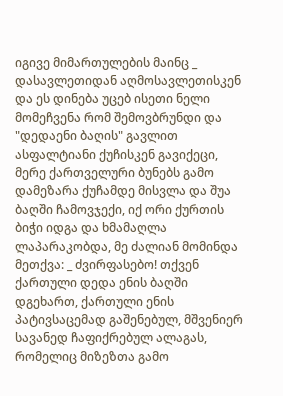იგივე მიმართულების მაინც _ დასავლეთიდან აღმოსავლეთისკენ და ეს დინება უცებ ისეთი ნელი მომეჩვენა რომ შემოვბრუნდი და "დედაენი ბაღის" გავლით ასფალტიანი ქუჩისკენ გავიქეცი, მერე ქართველური ბუნებს გამო დამეზარა ქუჩამდე მისვლა და შუა ბაღში ჩამოვჯექი, იქ ორი ქურთის ბიჭი იდგა და ხმამაღლა ლაპარაკობდა, მე ძალიან მომინდა მეთქვა: _ ძვირფასებო! თქვენ ქართული დედა ენის ბაღში დგეხართ, ქართული ენის პატივსაცემად გაშენებულ, მშვენიერ სავანედ ჩაფიქრებულ ალაგას, რომელიც მიზეზთა გამო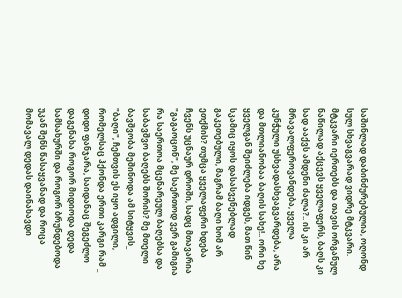საშინლად დაბინძურებულია, ოღონდ სულ სხვაგვარად ვიდრე მტკვარი. მტკვარი იერთებს და თავის ორგანულ ნაწილად აქცევს ყველაფერს, ბაღს კი სად ააქვს ამდენი ძალა?.. ის კი არ მრავალფეროვანდება, ყველა კუნჭული უსხვადასხვაგვარდება, არა და მთლიანობაა ბაღის სახე!.. ორი ხე ყველგან შეიძლება იდგეს, მათ წინ სკამიც იყოს დასასვენებლად გაკეთებული, მაგრამ ბაღი ხომ არ ეთქმის? თუმცა ყველაფერი ხდება ჩვენს უცნაურ დროში, სადც მთავარია "გაგაოცონ", მე საერთოდ ვერ გამიგია რა საერთოა მცენარეულ ბაღებსა და საბავშვო ბაღებს შორის? მე მთელი ბავშვობა მეშინოდა ამ სიტყვის_ "ბაღი", ჩემთვის ეს იყო ადგილი, რომელსაც ჰქონდა ერთი კარგი რამ _ დიდი ფანჯარა, საიდანაც შეგეძლო დაგენახა როგორ მიდიოდა დედა სამსახურში და როგორ ბრუნდებოდა უკან შენს წასაყვანად და როცა მომავალ დედას დაინახავდი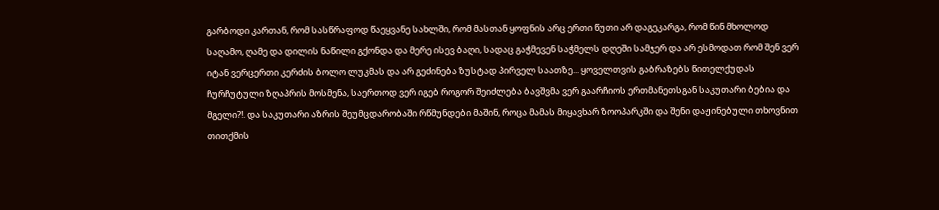გარბოდი კართან, რომ სასწრაფოდ წაეყვანე სახლში, რომ მასთან ყოფნის არც ერთი წუთი არ დაგეკარგა, რომ წინ მხოლოდ საღამო, ღამე და დილის ნაწილი გქონდა და მერე ისევ ბაღი, სადაც გაჭმევენ საჭმელს დღეში სამჯერ და არ ესმოდათ რომ შენ ვერ იტან ვერცერთი კერძის ბოლო ლუკმას და არ გეძინება ზუსტად პირველ საათზე... ყოველთვის გაბრაზებს წითელქუდას ჩურჩუტული ზღაპრის მოსმენა, საერთოდ ვერ იგებ როგორ შეიძლება ბავშვმა ვერ გაარჩიოს ერთმანეთსგან საკუთარი ბებია და მგელი?!. და საკუთარი აზრის შეუმცდარობაში რწმუნდები მაშინ, როცა მამას მიყავხარ ზოოპარკში და შენი დაჟინებული თხოვნით თითქმის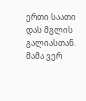ერთი საათი დას მგლის გალიასთან. მამა ვერ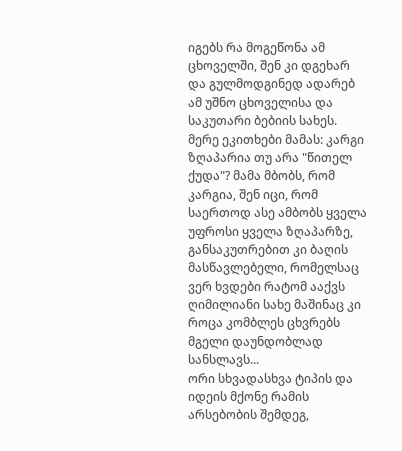იგებს რა მოგეწონა ამ ცხოველში, შენ კი დგეხარ და გულმოდგინედ ადარებ ამ უშნო ცხოველისა და საკუთარი ბებიის სახეს. მერე ეკითხები მამას: კარგი ზღაპარია თუ არა "წითელ ქუდა"? მამა მბობს, რომ კარგია, შენ იცი, რომ საერთოდ ასე ამბობს ყველა უფროსი ყველა ზღაპარზე, განსაკუთრებით კი ბაღის მასწავლებელი, რომელსაც ვერ ხვდები რატომ ააქვს ღიმილიანი სახე მაშინაც კი როცა კომბლეს ცხვრებს მგელი დაუნდობლად სანსლავს...
ორი სხვადასხვა ტიპის და იდეის მქონე რამის არსებობის შემდეგ,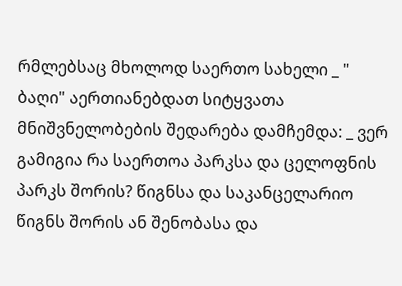რმლებსაც მხოლოდ საერთო სახელი _ " ბაღი" აერთიანებდათ სიტყვათა მნიშვნელობების შედარება დამჩემდა: _ ვერ გამიგია რა საერთოა პარკსა და ცელოფნის პარკს შორის? წიგნსა და საკანცელარიო წიგნს შორის ან შენობასა და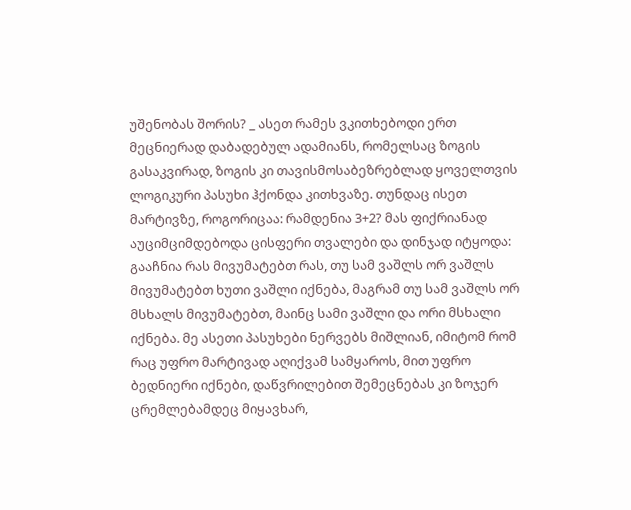უშენობას შორის? _ ასეთ რამეს ვკითხებოდი ერთ მეცნიერად დაბადებულ ადამიანს, რომელსაც ზოგის გასაკვირად, ზოგის კი თავისმოსაბეზრებლად ყოველთვის ლოგიკური პასუხი ჰქონდა კითხვაზე. თუნდაც ისეთ მარტივზე, როგორიცაა: რამდენია 3+2? მას ფიქრიანად აუციმციმდებოდა ცისფერი თვალები და დინჯად იტყოდა: გააჩნია რას მივუმატებთ რას, თუ სამ ვაშლს ორ ვაშლს მივუმატებთ ხუთი ვაშლი იქნება, მაგრამ თუ სამ ვაშლს ორ მსხალს მივუმატებთ, მაინც სამი ვაშლი და ორი მსხალი იქნება. მე ასეთი პასუხები ნერვებს მიშლიან, იმიტომ რომ რაც უფრო მარტივად აღიქვამ სამყაროს, მით უფრო ბედნიერი იქნები, დაწვრილებით შემეცნებას კი ზოჯერ ცრემლებამდეც მიყავხარ,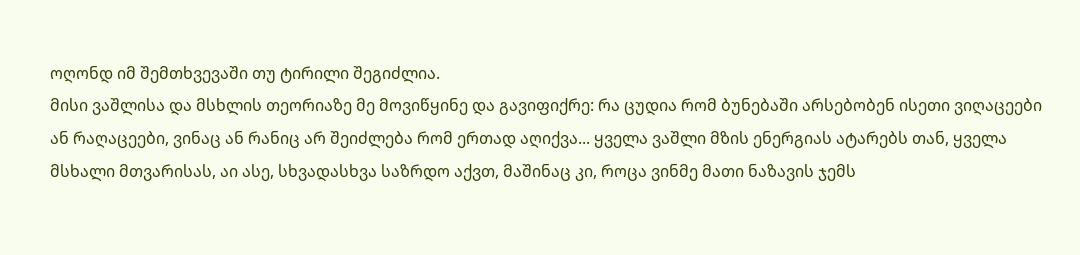ოღონდ იმ შემთხვევაში თუ ტირილი შეგიძლია.
მისი ვაშლისა და მსხლის თეორიაზე მე მოვიწყინე და გავიფიქრე: რა ცუდია რომ ბუნებაში არსებობენ ისეთი ვიღაცეები ან რაღაცეები, ვინაც ან რანიც არ შეიძლება რომ ერთად აღიქვა... ყველა ვაშლი მზის ენერგიას ატარებს თან, ყველა მსხალი მთვარისას, აი ასე, სხვადასხვა საზრდო აქვთ, მაშინაც კი, როცა ვინმე მათი ნაზავის ჯემს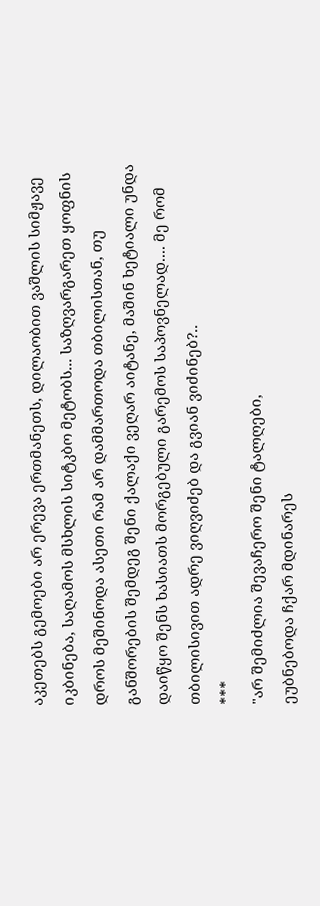აკეთებს გემოები არ ერევა ერთმანეთს, დილაობით ვაშლის სიმჟავე იკბინება, საღამოს მსხლის სიტკბო მეტობს... საზღვარგარეთ ყოფნის დროს მეშინოდა ასეთი რამ არ დამმართოდა თბილისთან, თუ განშორების შემდეგ შენი ქალაქი ვეღარ აიტანე, მაშინ ხეტიალი უნდა დაიწყო შენს ხასიათს მორგებული გარემოს საპოვნელად.... მე რომ თბილისივით ადრე ვიღვიძებ და გვიან ვიძინებ?..
***
"არ შემიძლია შევაჩერო შენი ტალღები,
ეუბნებოდა ჩქარ მდინარეს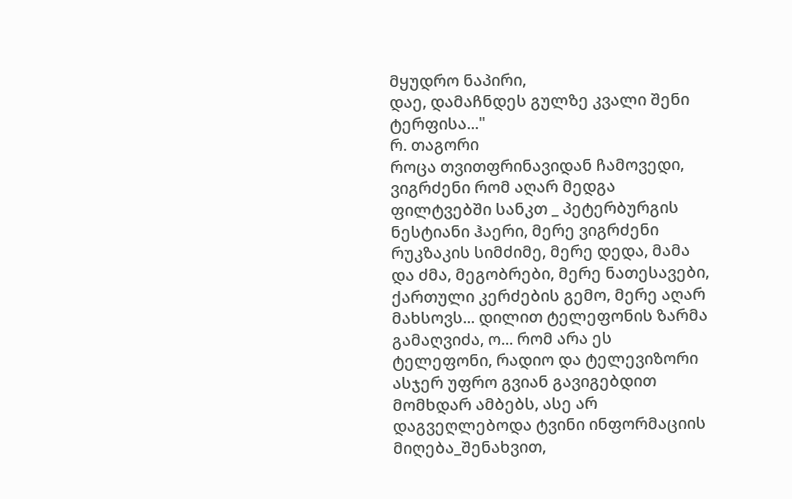მყუდრო ნაპირი,
დაე, დამაჩნდეს გულზე კვალი შენი ტერფისა..."
რ. თაგორი
როცა თვითფრინავიდან ჩამოვედი, ვიგრძენი რომ აღარ მედგა ფილტვებში სანკთ _ პეტერბურგის ნესტიანი ჰაერი, მერე ვიგრძენი რუკზაკის სიმძიმე, მერე დედა, მამა და ძმა, მეგობრები, მერე ნათესავები, ქართული კერძების გემო, მერე აღარ მახსოვს... დილით ტელეფონის ზარმა გამაღვიძა, ო... რომ არა ეს ტელეფონი, რადიო და ტელევიზორი ასჯერ უფრო გვიან გავიგებდით მომხდარ ამბებს, ასე არ დაგვეღლებოდა ტვინი ინფორმაციის მიღება_შენახვით,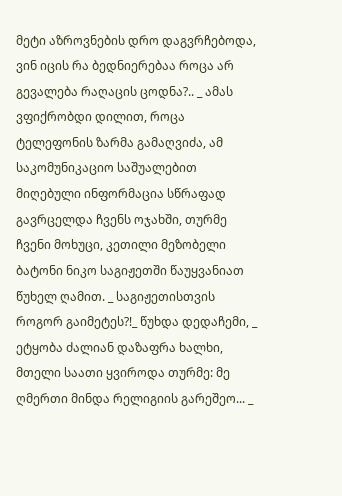მეტი აზროვნების დრო დაგვრჩებოდა, ვინ იცის რა ბედნიერებაა როცა არ გევალება რაღაცის ცოდნა?.. _ ამას ვფიქრობდი დილით, როცა ტელეფონის ზარმა გამაღვიძა, ამ საკომუნიკაციო საშუალებით მიღებული ინფორმაცია სწრაფად გავრცელდა ჩვენს ოჯახში, თურმე ჩვენი მოხუცი, კეთილი მეზობელი ბატონი ნიკო საგიჟეთში წაუყვანიათ წუხელ ღამით. _ საგიჟეთისთვის როგორ გაიმეტეს?!_ წუხდა დედაჩემი, _ ეტყობა ძალიან დაზაფრა ხალხი, მთელი საათი ყვიროდა თურმე: მე ღმერთი მინდა რელიგიის გარეშეო... _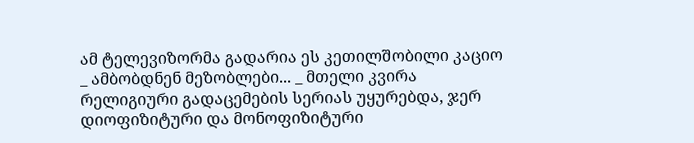ამ ტელევიზორმა გადარია ეს კეთილშობილი კაციო _ ამბობდნენ მეზობლები... _ მთელი კვირა რელიგიური გადაცემების სერიას უყურებდა, ჯერ დიოფიზიტური და მონოფიზიტური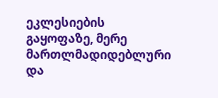ეკლესიების გაყოფაზე, მერე მართლმადიდებლური და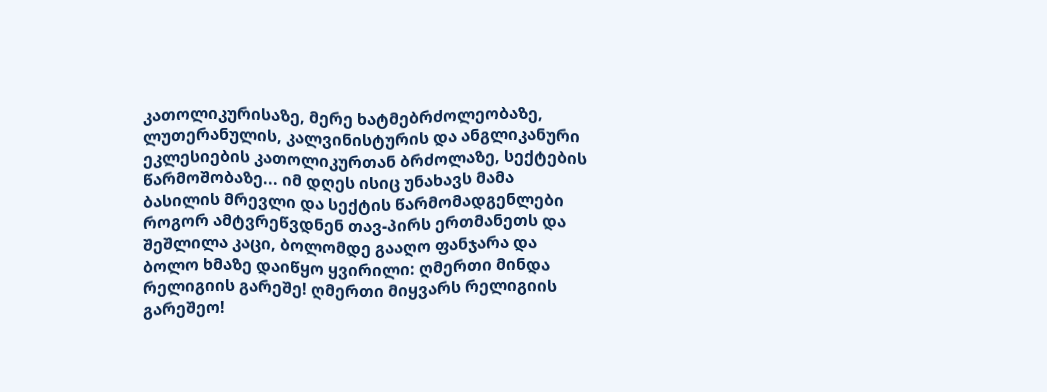კათოლიკურისაზე, მერე ხატმებრძოლეობაზე, ლუთერანულის, კალვინისტურის და ანგლიკანური ეკლესიების კათოლიკურთან ბრძოლაზე, სექტების წარმოშობაზე... იმ დღეს ისიც უნახავს მამა ბასილის მრევლი და სექტის წარმომადგენლები როგორ ამტვრეწვდნენ თავ-პირს ერთმანეთს და შეშლილა კაცი, ბოლომდე გააღო ფანჯარა და ბოლო ხმაზე დაიწყო ყვირილი: ღმერთი მინდა რელიგიის გარეშე! ღმერთი მიყვარს რელიგიის გარეშეო!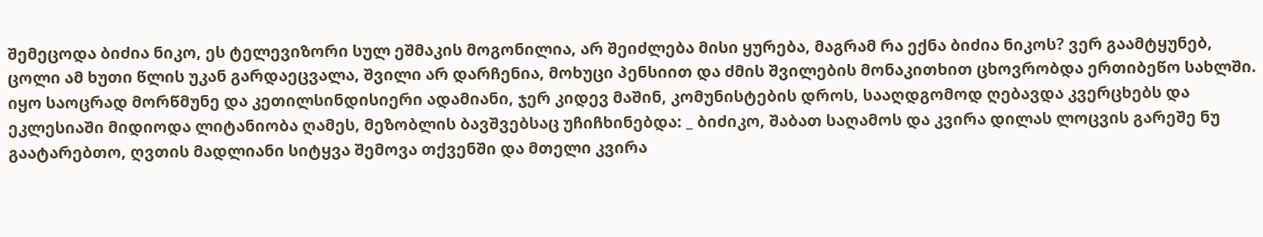შემეცოდა ბიძია ნიკო, ეს ტელევიზორი სულ ეშმაკის მოგონილია, არ შეიძლება მისი ყურება, მაგრამ რა ექნა ბიძია ნიკოს? ვერ გაამტყუნებ, ცოლი ამ ხუთი წლის უკან გარდაეცვალა, შვილი არ დარჩენია, მოხუცი პენსიით და ძმის შვილების მონაკითხით ცხოვრობდა ერთიბეწო სახლში. იყო საოცრად მორწმუნე და კეთილსინდისიერი ადამიანი, ჯერ კიდევ მაშინ, კომუნისტების დროს, სააღდგომოდ ღებავდა კვერცხებს და ეკლესიაში მიდიოდა ლიტანიობა ღამეს, მეზობლის ბავშვებსაც უჩიჩხინებდა: _ ბიძიკო, შაბათ საღამოს და კვირა დილას ლოცვის გარეშე ნუ გაატარებთო, ღვთის მადლიანი სიტყვა შემოვა თქვენში და მთელი კვირა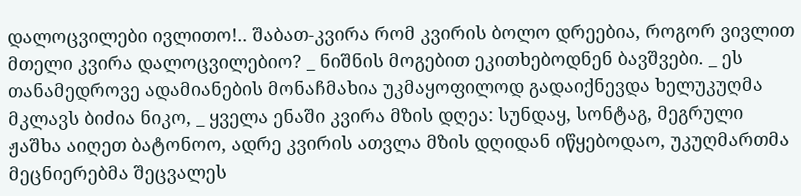დალოცვილები ივლითო!.. შაბათ-კვირა რომ კვირის ბოლო დრეებია, როგორ ვივლით მთელი კვირა დალოცვილებიო? _ ნიშნის მოგებით ეკითხებოდნენ ბავშვები. _ ეს თანამედროვე ადამიანების მონაჩმახია უკმაყოფილოდ გადაიქნევდა ხელუკუღმა მკლავს ბიძია ნიკო, _ ყველა ენაში კვირა მზის დღეა: სუნდაყ, სონტაგ, მეგრული ჟაშხა აიღეთ ბატონოო, ადრე კვირის ათვლა მზის დღიდან იწყებოდაო, უკუღმართმა მეცნიერებმა შეცვალეს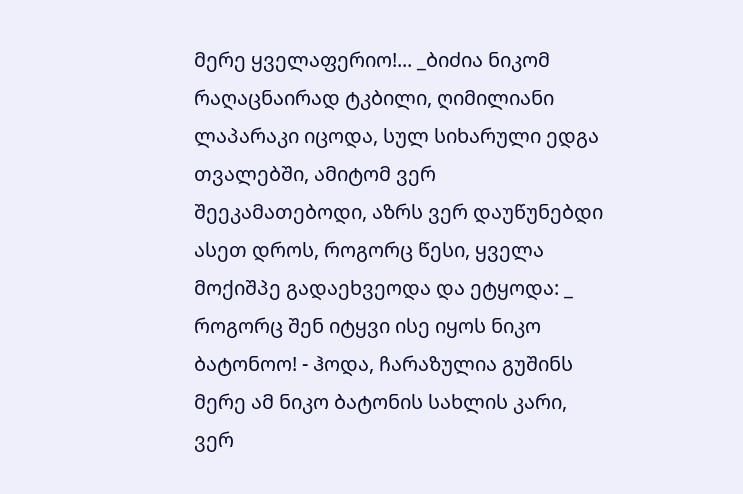მერე ყველაფერიო!... _ბიძია ნიკომ რაღაცნაირად ტკბილი, ღიმილიანი ლაპარაკი იცოდა, სულ სიხარული ედგა თვალებში, ამიტომ ვერ შეეკამათებოდი, აზრს ვერ დაუწუნებდი ასეთ დროს, როგორც წესი, ყველა მოქიშპე გადაეხვეოდა და ეტყოდა: _ როგორც შენ იტყვი ისე იყოს ნიკო ბატონოო! - ჰოდა, ჩარაზულია გუშინს მერე ამ ნიკო ბატონის სახლის კარი, ვერ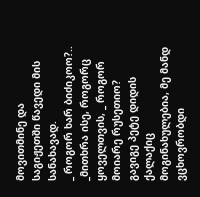მოვითმინე და საგიჟეთში წავედი მის სანახავად.
_ როგორ ხარ ბიძიკოო?.. _მითხრა ისე, როგორც ყოველთვის, _ როგორ მოიარე რუსეთიო? გავიგე პეტე დიდის ქალაქიც მოგინახულებია, მე მანდ ვცხოვრობდი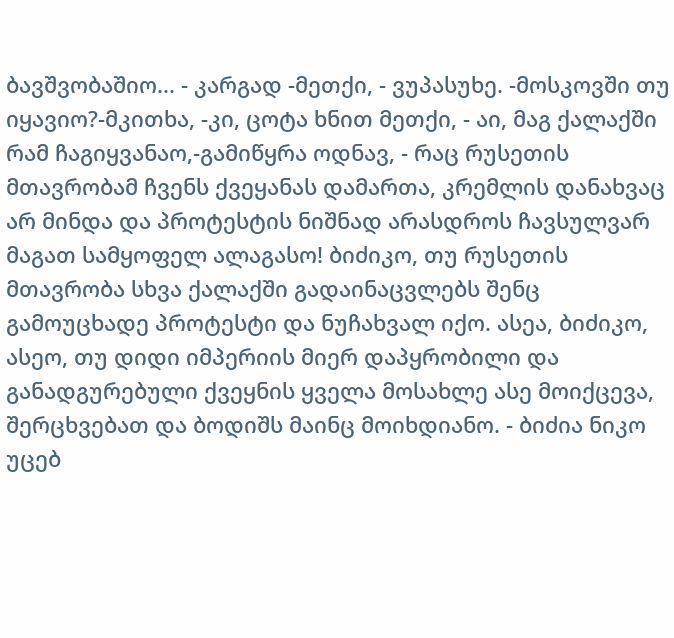ბავშვობაშიო... - კარგად -მეთქი, - ვუპასუხე. -მოსკოვში თუ იყავიო?-მკითხა, -კი, ცოტა ხნით მეთქი, - აი, მაგ ქალაქში რამ ჩაგიყვანაო,-გამიწყრა ოდნავ, - რაც რუსეთის მთავრობამ ჩვენს ქვეყანას დამართა, კრემლის დანახვაც არ მინდა და პროტესტის ნიშნად არასდროს ჩავსულვარ მაგათ სამყოფელ ალაგასო! ბიძიკო, თუ რუსეთის მთავრობა სხვა ქალაქში გადაინაცვლებს შენც გამოუცხადე პროტესტი და ნუჩახვალ იქო. ასეა, ბიძიკო, ასეო, თუ დიდი იმპერიის მიერ დაპყრობილი და განადგურებული ქვეყნის ყველა მოსახლე ასე მოიქცევა, შერცხვებათ და ბოდიშს მაინც მოიხდიანო. - ბიძია ნიკო უცებ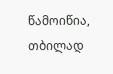წამოიწია, თბილად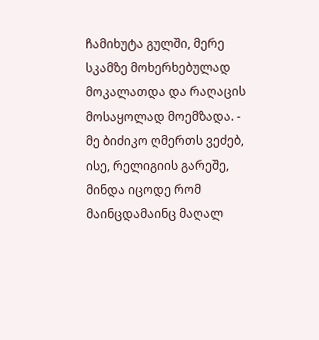ჩამიხუტა გულში, მერე სკამზე მოხერხებულად მოკალათდა და რაღაცის მოსაყოლად მოემზადა. - მე ბიძიკო ღმერთს ვეძებ, ისე, რელიგიის გარეშე, მინდა იცოდე რომ მაინცდამაინც მაღალ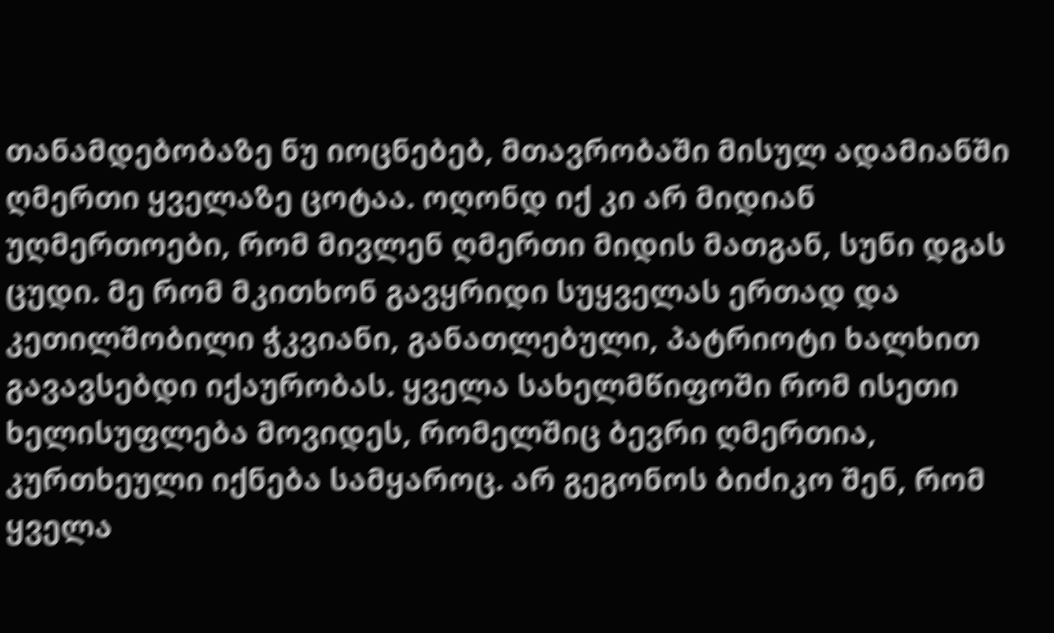თანამდებობაზე ნუ იოცნებებ, მთავრობაში მისულ ადამიანში ღმერთი ყველაზე ცოტაა. ოღონდ იქ კი არ მიდიან უღმერთოები, რომ მივლენ ღმერთი მიდის მათგან, სუნი დგას ცუდი. მე რომ მკითხონ გავყრიდი სუყველას ერთად და კეთილშობილი ჭკვიანი, განათლებული, პატრიოტი ხალხით გავავსებდი იქაურობას. ყველა სახელმწიფოში რომ ისეთი ხელისუფლება მოვიდეს, რომელშიც ბევრი ღმერთია, კურთხეული იქნება სამყაროც. არ გეგონოს ბიძიკო შენ, რომ ყველა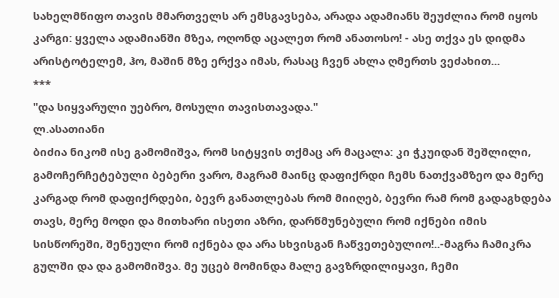სახელმწიფო თავის მმართველს არ ემსგავსება, არადა ადამიანს შეუძლია რომ იყოს კარგი: ყველა ადამიანში მზეა, ოღონდ აცალეთ რომ ანათოსო! - ასე თქვა ეს დიდმა არისტოტელემ, ჰო, მაშინ მზე ერქვა იმას, რასაც ჩვენ ახლა ღმერთს ვეძახით...
***
"და სიყვარული უებრო, მოსული თავისთავადა."
ლ.ასათიანი
ბიძია ნიკომ ისე გამომიშვა, რომ სიტყვის თქმაც არ მაცალა: კი ჭკუიდან შეშლილი, გამოჩერჩეტებული ბებერი ვარო, მაგრამ მაინც დაფიქრდი ჩემს ნათქვამზეო და მერე კარგად რომ დაფიქრდები, ბევრ განათლებას რომ მიიღებ, ბევრი რამ რომ გადაგხდება თავს, მერე მოდი და მითხარი ისეთი აზრი, დარწმუნებული რომ იქნები იმის სისწორეში, შენეული რომ იქნება და არა სხვისგან ჩაწვეთებულიო!..-მაგრა ჩამიკრა გულში და და გამომიშვა. მე უცებ მომინდა მალე გავზრდილიყავი, ჩემი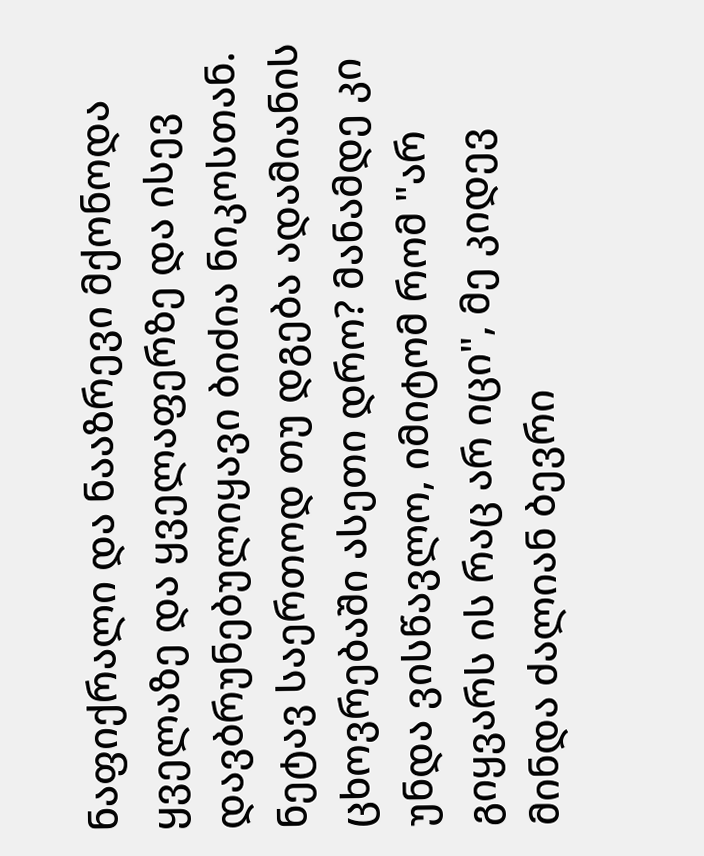ნაფიქრალი და ნააზრევი მქონოდა ყველაზე და ყველაფერზე და ისევ დავბრუნებულიყავი ბიძია ნიკოსთან. ნეტავ საერთოდ თუ დგება ადამიანის ცხოვრებაში ასეთი დრო? მანამდე კი უნდა ვისწავლო, იმიტომ რომ "არ გიყვარს ის რაც არ იცი", მე კიდევ მინდა ძალიან ბევრი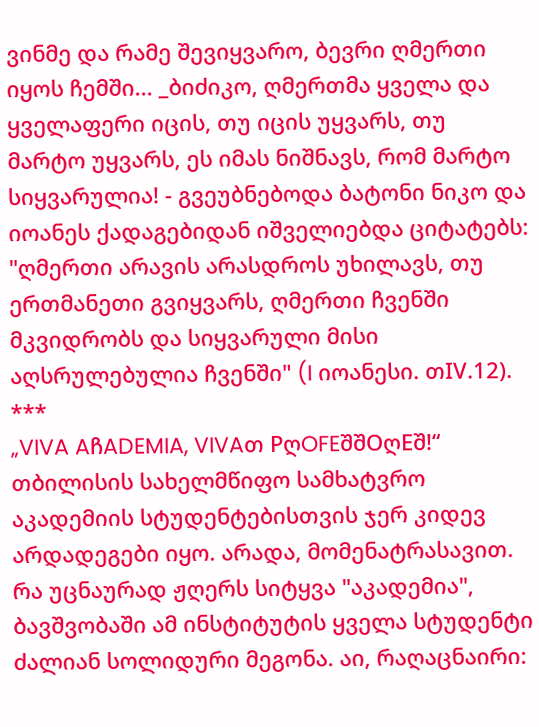ვინმე და რამე შევიყვარო, ბევრი ღმერთი იყოს ჩემში... _ბიძიკო, ღმერთმა ყველა და ყველაფერი იცის, თუ იცის უყვარს, თუ მარტო უყვარს, ეს იმას ნიშნავს, რომ მარტო სიყვარულია! - გვეუბნებოდა ბატონი ნიკო და იოანეს ქადაგებიდან იშველიებდა ციტატებს: "ღმერთი არავის არასდროს უხილავს, თუ ერთმანეთი გვიყვარს, ღმერთი ჩვენში მკვიდრობს და სიყვარული მისი აღსრულებულია ჩვენში" (I იოანესი. თIV.12).
***
„VIVA AჩADEMIA, VIVAთ PღOFEშშOღEშ!“
თბილისის სახელმწიფო სამხატვრო აკადემიის სტუდენტებისთვის ჯერ კიდევ არდადეგები იყო. არადა, მომენატრასავით. რა უცნაურად ჟღერს სიტყვა "აკადემია", ბავშვობაში ამ ინსტიტუტის ყველა სტუდენტი ძალიან სოლიდური მეგონა. აი, რაღაცნაირი: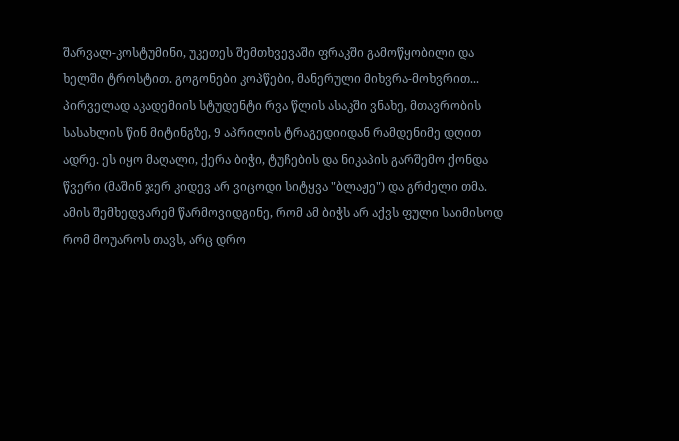შარვალ-კოსტუმინი, უკეთეს შემთხვევაში ფრაკში გამოწყობილი და ხელში ტროსტით. გოგონები კოპწები, მანერული მიხვრა-მოხვრით...
პირველად აკადემიის სტუდენტი რვა წლის ასაკში ვნახე, მთავრობის სასახლის წინ მიტინგზე, 9 აპრილის ტრაგედიიდან რამდენიმე დღით ადრე. ეს იყო მაღალი, ქერა ბიჭი, ტუჩების და ნიკაპის გარშემო ქონდა წვერი (მაშინ ჯერ კიდევ არ ვიცოდი სიტყვა "ბლაჟე") და გრძელი თმა. ამის შემხედვარემ წარმოვიდგინე, რომ ამ ბიჭს არ აქვს ფული საიმისოდ რომ მოუაროს თავს, არც დრო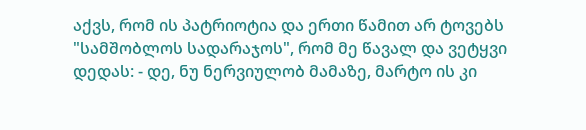აქვს, რომ ის პატრიოტია და ერთი წამით არ ტოვებს "სამშობლოს სადარაჯოს", რომ მე წავალ და ვეტყვი დედას: - დე, ნუ ნერვიულობ მამაზე, მარტო ის კი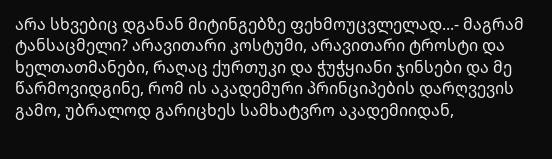არა სხვებიც დგანან მიტინგებზე ფეხმოუცვლელად...- მაგრამ ტანსაცმელი? არავითარი კოსტუმი, არავითარი ტროსტი და ხელთათმანები, რაღაც ქურთუკი და ჭუჭყიანი ჯინსები და მე წარმოვიდგინე, რომ ის აკადემური პრინციპების დარღვევის გამო, უბრალოდ გარიცხეს სამხატვრო აკადემიიდან,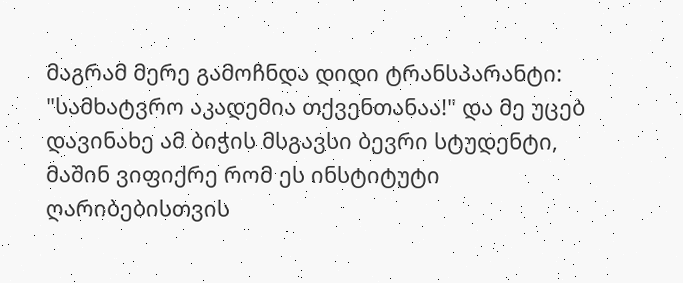მაგრამ მერე გამოჩნდა დიდი ტრანსპარანტი: "სამხატვრო აკადემია თქვენთანაა!" და მე უცებ დავინახე ამ ბიჭის მსგავსი ბევრი სტუდენტი, მაშინ ვიფიქრე რომ ეს ინსტიტუტი ღარიბებისთვის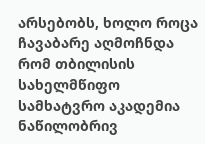არსებობს, ხოლო როცა ჩავაბარე აღმოჩნდა რომ თბილისის სახელმწიფო სამხატვრო აკადემია ნაწილობრივ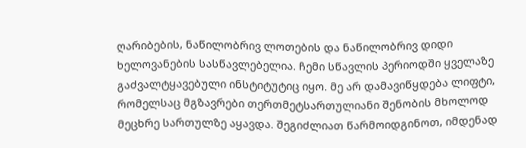ღარიბების, ნაწილობრივ ლოთების და ნაწილობრივ დიდი ხელოვანების სასწავლებელია. ჩემი სწავლის პერიოდში ყველაზე გაძვალტყავებული ინსტიტუტიც იყო. მე არ დამავიწყდება ლიფტი, რომელსაც მგზავრები თერთმეტსართულიანი შენობის მხოლოდ მეცხრე სართულზე აყავდა. შეგიძლიათ წარმოიდგინოთ, იმდენად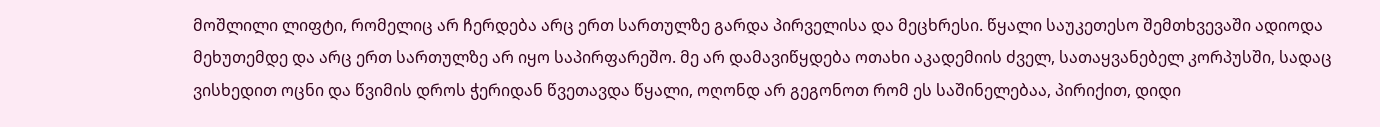მოშლილი ლიფტი, რომელიც არ ჩერდება არც ერთ სართულზე გარდა პირველისა და მეცხრესი. წყალი საუკეთესო შემთხვევაში ადიოდა მეხუთემდე და არც ერთ სართულზე არ იყო საპირფარეშო. მე არ დამავიწყდება ოთახი აკადემიის ძველ, სათაყვანებელ კორპუსში, სადაც ვისხედით ოცნი და წვიმის დროს ჭერიდან წვეთავდა წყალი, ოღონდ არ გეგონოთ რომ ეს საშინელებაა, პირიქით, დიდი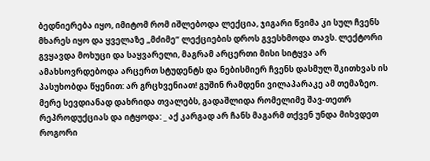ბედნიერება იყო, იმიტომ რომ იშლებოდა ლექცია, ჯიგარი წვიმა კი სულ ჩვენს მხარეს იყო და ყველაზე „მძიმე“ ლექციების დროს გვესხმოდა თავს. ლექტორი გვყავდა მოხუცი და საყვარელი, მაგრამ არცერთი მისი სიტყვა არ ამახსოვრდებოდა არცერთ სტუდენტს და ნებისმიერ ჩვენს დასმულ შკითხვას ის პასუხობდა წყენით: არ გრცხვენიათ! გუშინ რამდენი ვილაპარაკე ამ თემაზეო. მერე სევდიანად დახრიდა თვალებს, გადაშლიდა რომელიმე შავ-თეთრ რეპროდუქციას და იტყოდა: _ აქ კარგად არ ჩანს მაგარმ თქვენ უნდა მიხვდეთ როგორი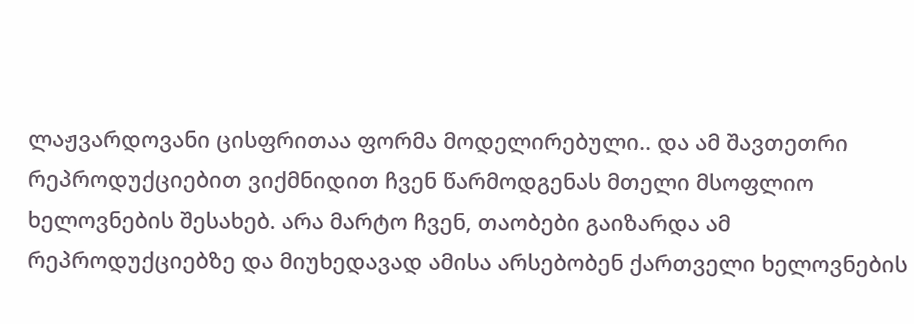ლაჟვარდოვანი ცისფრითაა ფორმა მოდელირებული.. და ამ შავთეთრი რეპროდუქციებით ვიქმნიდით ჩვენ წარმოდგენას მთელი მსოფლიო ხელოვნების შესახებ. არა მარტო ჩვენ, თაობები გაიზარდა ამ რეპროდუქციებზე და მიუხედავად ამისა არსებობენ ქართველი ხელოვნების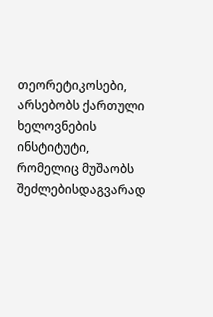თეორეტიკოსები, არსებობს ქართული ხელოვნების ინსტიტუტი, რომელიც მუშაობს შეძლებისდაგვარად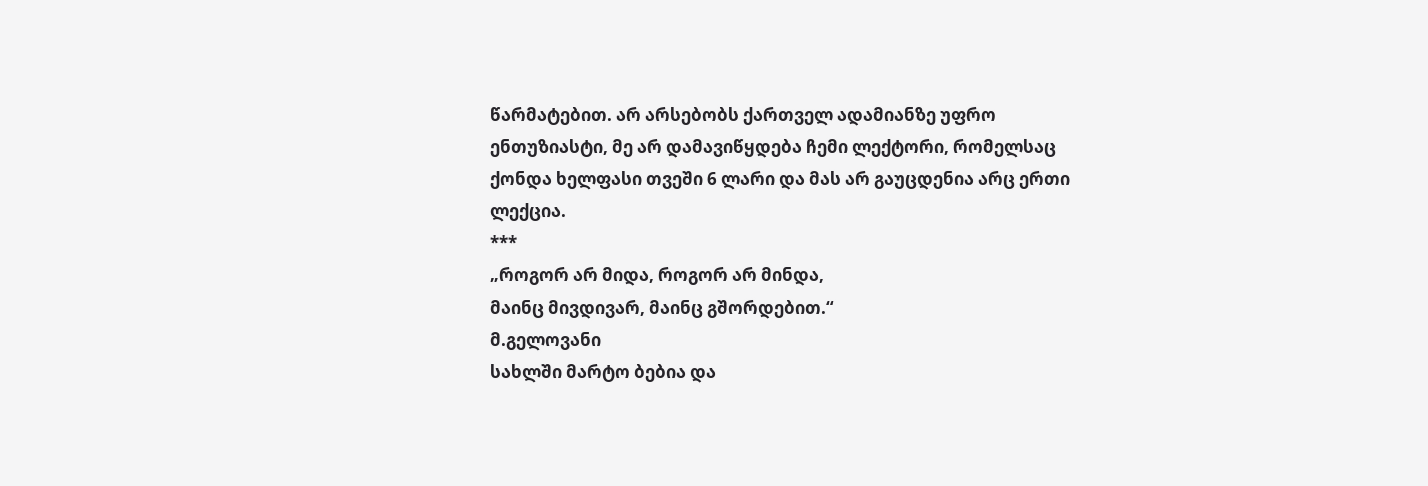წარმატებით. არ არსებობს ქართველ ადამიანზე უფრო ენთუზიასტი, მე არ დამავიწყდება ჩემი ლექტორი, რომელსაც ქონდა ხელფასი თვეში 6 ლარი და მას არ გაუცდენია არც ერთი ლექცია.
***
„როგორ არ მიდა, როგორ არ მინდა,
მაინც მივდივარ, მაინც გშორდებით.“
მ.გელოვანი
სახლში მარტო ბებია და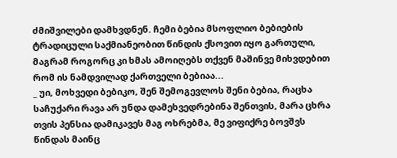ძმიშვილები დამხვდნენ. ჩემი ბებია მსოფლიო ბებიების ტრადიცული საქმიანეობით წინდის ქსოვით იყო გართული, მაგრამ როგორც კი ხმას ამოიღებს თქვენ მაშინვე მიხვდებით რომ ის ნამდვილად ქართველი ბებიაა...
_ უი, მოხვედი ბებიკო, შენ შემოგევლოს შენი ბებია, რაცხა საჩუქარი რავა არ უნდა დამეხვედრებინა შენთვის, მარა ცხრა თვის პენსია დამიკავეს მაგ ოხრებმა, მე ვიფიქრე ბოვშვს წინდას მაინც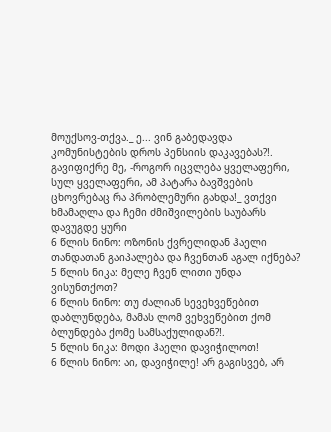მოუქსოვ-თქვა._ ე... ვინ გაბედავდა კომუნისტების დროს პენსიის დაკავებას?!. გავიფიქრე მე, -როგორ იცვლება ყველაფერი, სულ ყველაფერი, ამ პატარა ბავშვების ცხოვრებაც რა პრობლემური გახდა!_ ვთქვი ხმამაღლა და ჩემი ძმიშვილების საუბარს დავუგდე ყური
6 წლის ნინო: ოზონის ქვრელიდან ჰაელი თანდათან გაიპალება და ჩვენთან აგალ იქნება?
5 წლის ნიკა: მელე ჩვენ ლითი უნდა ვისუნთქოთ?
6 წლის ნინო: თუ ძალიან სევეხვეწებით დაბლუნდება, მამას ლომ ვეხვეწებით ქომ ბლუნდება ქომე სამსაქულიდან?!.
5 წლის ნიკა: მოდი ჰაელი დავიჭილოთ!
6 წლის ნინო: აი, დავიჭილე! არ გაგისვებ, არ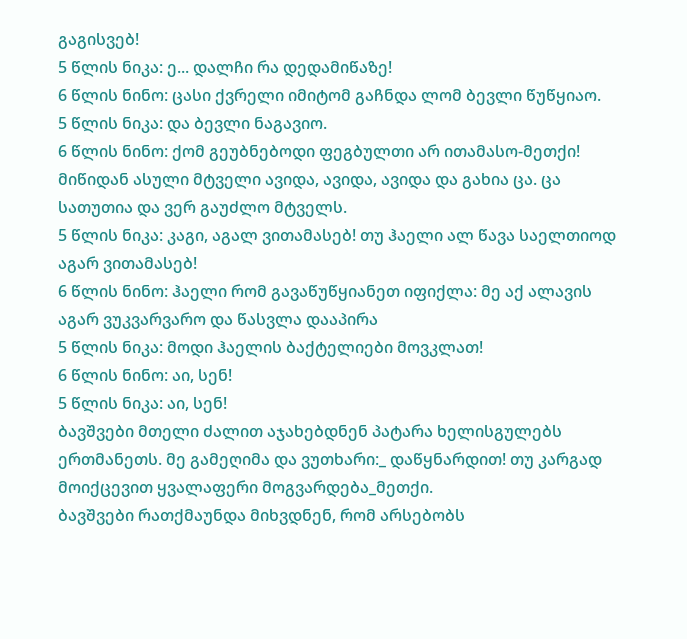გაგისვებ!
5 წლის ნიკა: ე... დალჩი რა დედამიწაზე!
6 წლის ნინო: ცასი ქვრელი იმიტომ გაჩნდა ლომ ბევლი წუწყიაო.
5 წლის ნიკა: და ბევლი ნაგავიო.
6 წლის ნინო: ქომ გეუბნებოდი ფეგბულთი არ ითამასო-მეთქი! მიწიდან ასული მტველი ავიდა, ავიდა, ავიდა და გახია ცა. ცა სათუთია და ვერ გაუძლო მტველს.
5 წლის ნიკა: კაგი, აგალ ვითამასებ! თუ ჰაელი ალ წავა საელთიოდ აგარ ვითამასებ!
6 წლის ნინო: ჰაელი რომ გავაწუწყიანეთ იფიქლა: მე აქ ალავის აგარ ვუკვარვარო და წასვლა დააპირა
5 წლის ნიკა: მოდი ჰაელის ბაქტელიები მოვკლათ!
6 წლის ნინო: აი, სენ!
5 წლის ნიკა: აი, სენ!
ბავშვები მთელი ძალით აჯახებდნენ პატარა ხელისგულებს ერთმანეთს. მე გამეღიმა და ვუთხარი:_ დაწყნარდით! თუ კარგად მოიქცევით ყვალაფერი მოგვარდება_მეთქი.
ბავშვები რათქმაუნდა მიხვდნენ, რომ არსებობს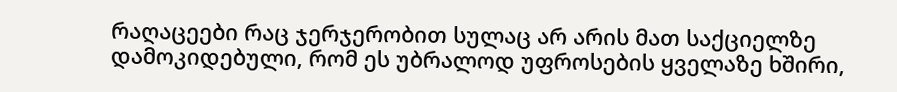რაღაცეები რაც ჯერჯერობით სულაც არ არის მათ საქციელზე დამოკიდებული, რომ ეს უბრალოდ უფროსების ყველაზე ხშირი,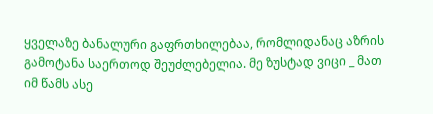ყველაზე ბანალური გაფრთხილებაა, რომლიდანაც აზრის გამოტანა საერთოდ შეუძლებელია. მე ზუსტად ვიცი _ მათ იმ წამს ასე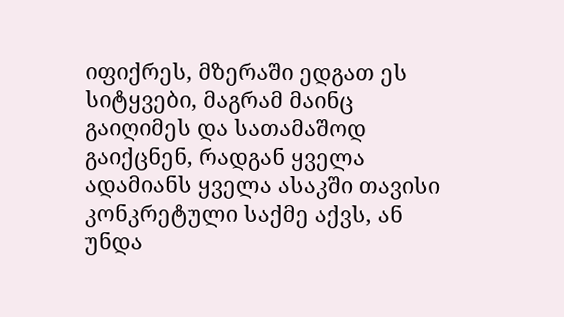იფიქრეს, მზერაში ედგათ ეს სიტყვები, მაგრამ მაინც გაიღიმეს და სათამაშოდ გაიქცნენ, რადგან ყველა ადამიანს ყველა ასაკში თავისი კონკრეტული საქმე აქვს, ან უნდა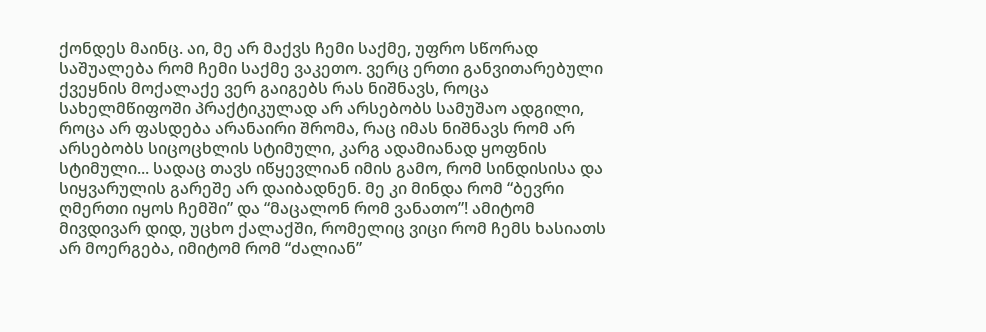ქონდეს მაინც. აი, მე არ მაქვს ჩემი საქმე, უფრო სწორად საშუალება რომ ჩემი საქმე ვაკეთო. ვერც ერთი განვითარებული ქვეყნის მოქალაქე ვერ გაიგებს რას ნიშნავს, როცა სახელმწიფოში პრაქტიკულად არ არსებობს სამუშაო ადგილი, როცა არ ფასდება არანაირი შრომა, რაც იმას ნიშნავს რომ არ არსებობს სიცოცხლის სტიმული, კარგ ადამიანად ყოფნის სტიმული... სადაც თავს იწყევლიან იმის გამო, რომ სინდისისა და სიყვარულის გარეშე არ დაიბადნენ. მე კი მინდა რომ “ბევრი ღმერთი იყოს ჩემში” და “მაცალონ რომ ვანათო”! ამიტომ მივდივარ დიდ, უცხო ქალაქში, რომელიც ვიცი რომ ჩემს ხასიათს არ მოერგება, იმიტომ რომ “ძალიან”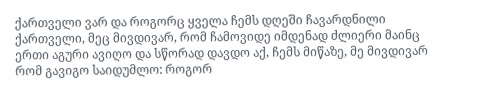ქართველი ვარ და როგორც ყველა ჩემს დღეში ჩავარდნილი ქართველი, მეც მივდივარ, რომ ჩამოვიდე იმდენად ძლიერი მაინც ერთი აგური ავიღო და სწორად დავდო აქ, ჩემს მიწაზე, მე მივდივარ რომ გავიგო საიდუმლო: როგორ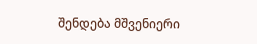შენდება მშვენიერი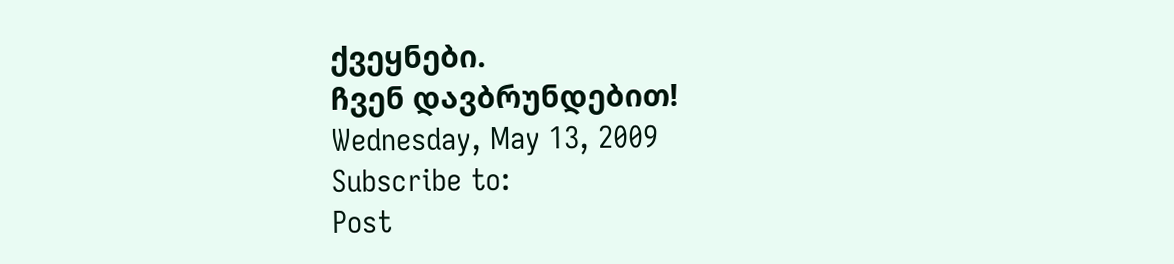ქვეყნები.
ჩვენ დავბრუნდებით!
Wednesday, May 13, 2009
Subscribe to:
Post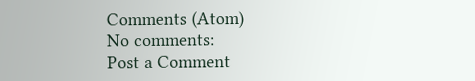Comments (Atom)
No comments:
Post a Comment